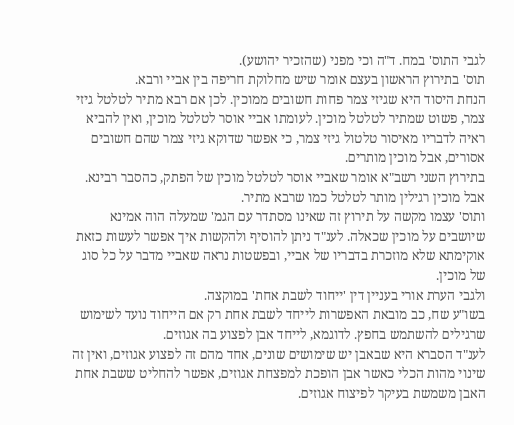לגבי התוס' במח. ד"ה וכי מפני (שהזכיר יהושע).
תוס' בתירוץ הראשון בעצם אומר שיש מחלוקת חריפה בין אביי ורבא.
הנחת היסוד היא שגיזי צמר פחות חשובים ממוכין. לכן אם רבא מתיר לטלטל גיזי צמר, פשוט שמתיר לטלטל מוכין. לעומתו אביי אוסר לטלטל מוכין, ואין להביא ראיה לדבריו מאיסור טלטול גיזי צמר, כי אפשר שדוקא גיזי צמר שהם חשובים אסורים, אבל מוכין מותרים.
בתירוץ השני רשב"א אומר שאביי אוסר לטלטל מוכין של הפתק, כהסבר רבינא. אבל מוכין רגילין מותר לטלטל כמו שרבא מתיר.
ותוס' עצמו מקשה על תירוץ זה שאינו מסתדר עם הגמ' שמעלה הוה אמינא שיושבים על מוכין שכאלה. לענ"ד ניתן להוסיף ולהקשות איך אפשר לעשות כזאת אוקימתא שלא מוזכרת בדבריו של אביי, ובפשטות נראה שאביי מדבר על כל סוג של מוכין.
ולגבי הערת אורי בעניין דין 'ייחוד לשבת אחת' במוקצה.
בשו"ע שח, כב מובאת האפשרות לייחד לשבת אחת רק אם הייחוד נועד לשימוש שרגילים להשתמש בחפץ. לדוגמא, לייחד אבן לפצוע בה אגוזים.
לענ"ד הסברא היא שבאבן יש שימושים שונים, אחד מהם זה לפצוע אגוזים, ואין זה שינוי מהות הכלי כאשר אבן הופכת למפצחת אגוזים, אפשר להחליט ששבת אחת האבן משמשת בעיקר לפיצוח אגוזים.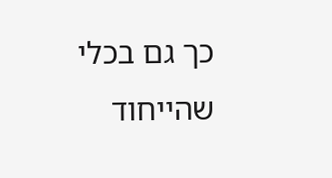כך גם בכלי שהייחוד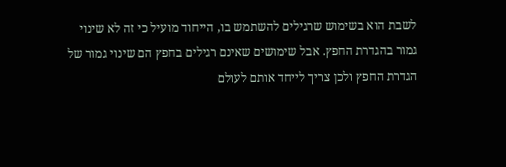לשבת הוא בשימוש שרגילים להשתמש בו, הייחוד מועיל כי זה לא שינוי גמור בהגדרת החפץ. אבל שימושים שאינם רגילים בחפץ הם שינוי גמור של הגדרת החפץ ולכן צריך לייחד אותם לעולם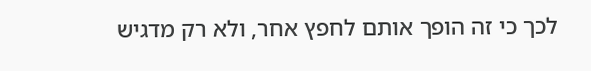לכך כי זה הופך אותם לחפץ אחר, ולא רק מדגיש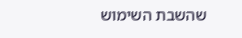שהשבת השימוש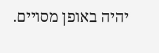יהיה באופן מסויים.